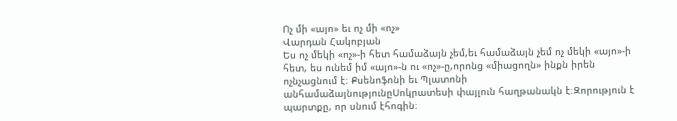Ոչ մի «այո» եւ ոչ մի «ոչ»
Վարդան Հակոբյան
Ես ոչ մեկի «ոչ»-ի հետ համաձայն չեմ,եւ համաձայն չեմ ոչ մեկի «այո»-ի հետ, ես ունեմ իմ «այո»-ն ու «ոչ»-ը,որոնց «միացողն» ինքն իրեն ոչնչացնում է։ Քսենոֆոնի եւ Պլատոնի անհամաձայնությունըՍոկրատեսի փայլուն հաղթանակն է։Զորություն է պարտքը, որ սնում էհոգին։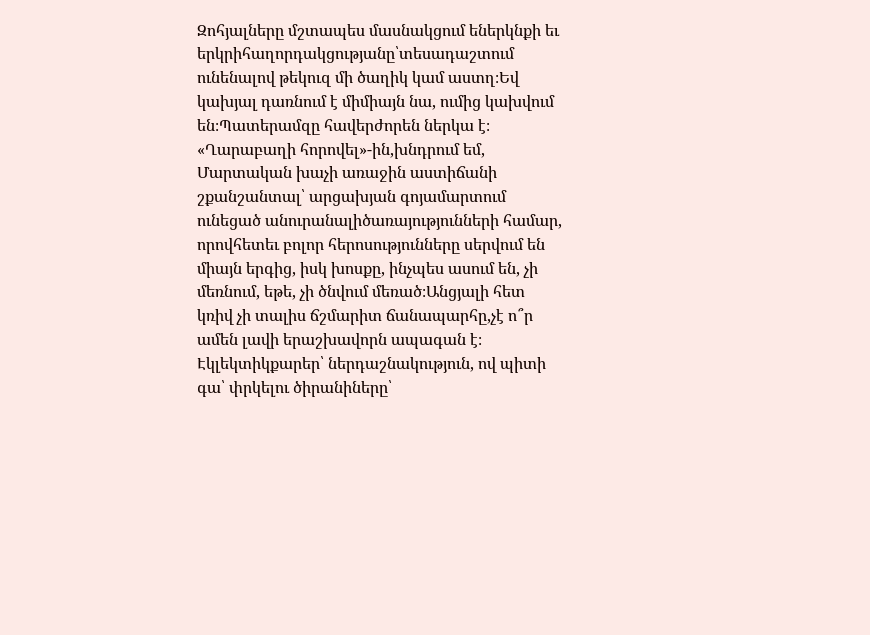Զոհյալները մշտապես մասնակցում եներկնքի եւ երկրիհաղորդակցությանը՝տեսադաշտում ունենալով թեկուզ մի ծաղիկ կամ աստղ։Եվ կախյալ դառնում է միմիայն նա, ումից կախվում են։Պատերամզը հավերժորեն ներկա է։ «Ղարաբաղի հորովել»-ին,խնդրում եմ, Մարտական խաչի առաջին աստիճանի շքանշանտալ՝ արցախյան գոյամարտում ունեցած անուրանալիծառայությունների համար, որովհետեւ բոլոր հերոսությունները սերվում են միայն երգից, իսկ խոսքը, ինչպես ասում են, չի մեռնում, եթե, չի ծնվում մեռած։Անցյալի հետ կռիվ չի տալիս ճշմարիտ ճանապարհը,չէ ո՞ր ամեն լավի երաշխավորն ապագան է։ Էկլեկտիկքարեր՝ ներդաշնակություն, ով պիտի գա՝ փրկելու ծիրանիները՝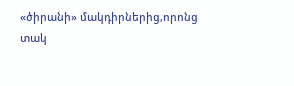«ծիրանի» մակդիրներից,որոնց տակ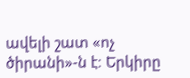ավելի շատ «ոչ ծիրանի»-ն է։ Երկիրը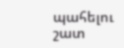պահելու շատ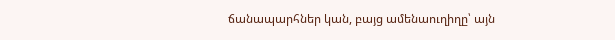ճանապարհներ կան, բայց ամենաուղիղը՝ այն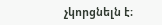չկորցնելն է։